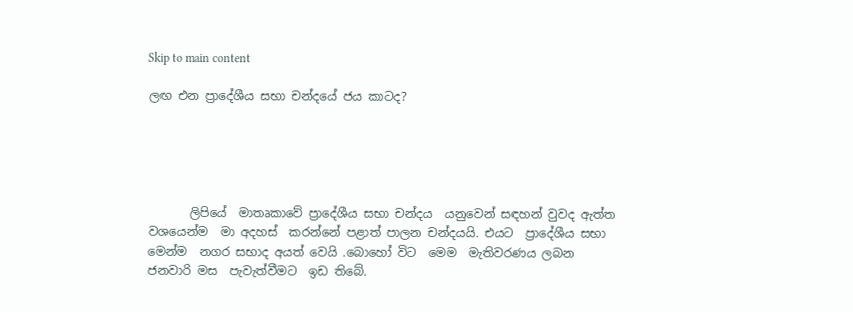Skip to main content

ලඟ එන ප්‍රාදේශීය සභා චන්දයේ ජය කාටද?





       ලිපියේ  මාතෘකාවේ ප්‍රාදේශීය සභා චන්දය  යනුවෙන් සඳහන් වුවද ඇත්ත වශයෙන්ම  මා අදහස්  කරන්නේ පළාත් පාලන චන්දයයි. එයට  ප්‍රාදේශීය සභා මෙන්ම  නගර සභාද අයත් වෙයි .බොහෝ විට  මෙම  මැතිවරණය ලබන ජනවාරි මස  පැවැත්වීමට  ඉඩ තිබේ.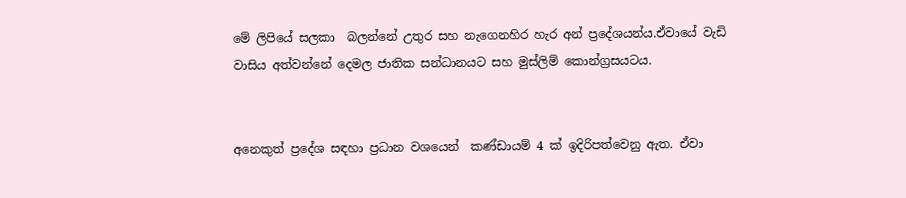මේ ලිපියේ සලකා  බලන්නේ උතුර සහ නැගෙනහිර හැර අන් ප්‍රදේශයන්ය.ඒවායේ වැඩි වාසිය අත්වන්නේ දෙමල ජාතික සන්ධානයට සහ මුස්ලිම් කොන්ග්‍රසයටය.


අනෙකුත් ප්‍රදේශ සඳහා ප්‍රධාන වශයෙන්  කණ්ඩායම් 4 ක් ඉදිරිපත්වෙනු ඇත. ඒවා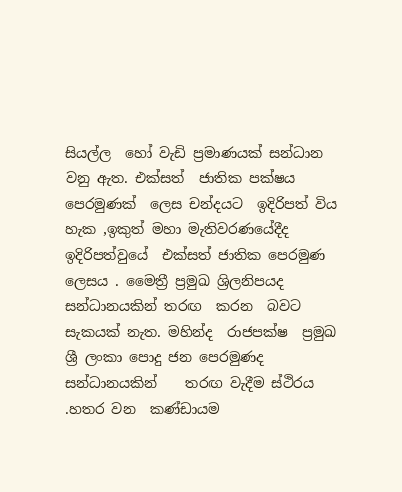සියල්ල  හෝ වැඩි ප්‍රමාණයක් සන්ධාන වනු ඇත. එක්සත්  ජාතික පක්ෂය  පෙරමුණක්  ලෙස චන්දයට  ඉදිරිපත් විය හැක ,ඉකුත් මහා මැතිවරණයේදීද ඉදිරිපත්වුයේ  එක්සත් ජාතික පෙරමුණ ලෙසය . මෛත්‍රී ප්‍රමුඛ ශ්‍රිලනිපයද සන්ධානයකින් තරඟ  කරන  බවට සැකයක් නැත. මහින්ද  රාජපක්ෂ  ප්‍රමුඛ  ශ්‍රී ලංකා පොදු ජන පෙරමුණද  සන්ධානයකින්    තරඟ වැදීම ස්ථිරය  .හතර වන  කණ්ඩායම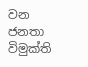වන  ජනතා විමුක්ති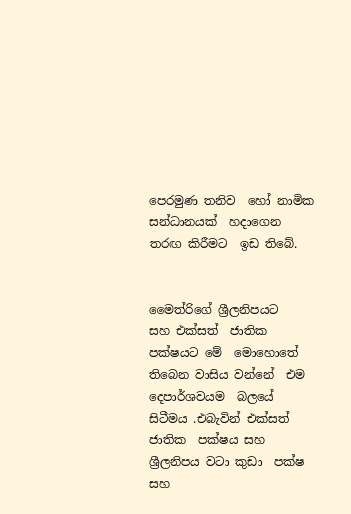පෙරමුණ තනිව  හෝ නාමික සන්ධානයක්  හදාගෙන  තරඟ කිරීමට  ඉඩ තිබේ.


මෛත්රිගේ ශ්‍රීලනිපයට   සහ එක්සත්  ජාතික  පක්ෂයට මේ  මොහොතේ  තිබෙන වාසිය වන්නේ  එම දෙපාර්ශවයම  බලයේ  සිටීමය .එබැවින් එක්සත් ජාතික  පක්ෂය සහ  ශ්‍රීලනිපය වටා කුඩා  පක්ෂ සහ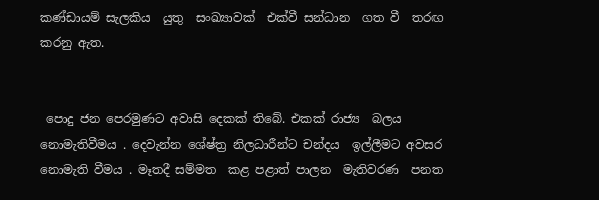කණ්ඩායම් සැලකිය  යුතු  සංඛ්‍යාවක්  එක්වී සන්ධාන  ගත වී  තරඟ කරනු ඇත.


 පොදු ජන පෙරමුණට අවාසි දෙකක් තිබේ. එකක් රාජ්‍ය  බලය නොමැතිවීමය . දෙවැන්න ශේෂ්ත්‍ර නිලධාරීන්ට චන්දය  ඉල්ලීමට අවසර නොමැති වීමය . මෑතදී සම්මත  කළ පළාත් පාලන  මැතිවරණ  පනත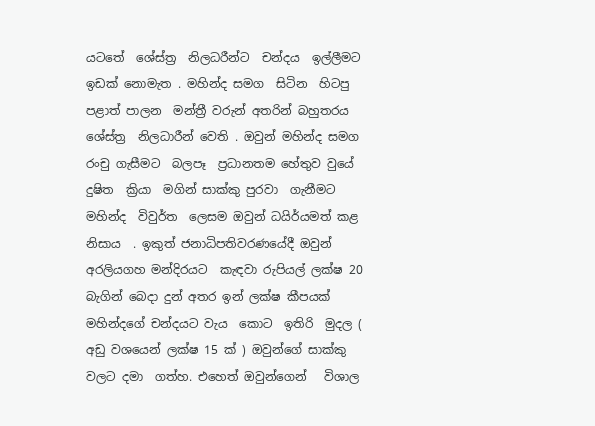යටතේ  ශේස්ත්‍ර  නිලධරීන්ට  චන්දය  ඉල්ලීමට  ඉඩක් නොමැත . මහින්ද සමග  සිටින  හිටපු පළාත් පාලන  මන්ත්‍රී වරුන් අතරින් බහුතරය ශේස්ත්‍ර  නිලධාරීන් වෙති . ඔවුන් මහින්ද සමග රංචු ගැසීමට  බලපෑ  ප්‍රධානතම හේතුව වුයේ  දුෂිත  ක්‍රියා  මගින් සාක්කු පුරවා  ගැනීමට මහින්ද  විවුර්ත  ලෙසම ඔවුන් ධයිර්යමත් කළ නිසාය  . ඉකුත් ජනාධිපතිවරණයේදී ඔවුන් අරලියගහ මන්දිරයට  කැඳවා රුපියල් ලක්ෂ 20 බැගින් බෙදා දුන් අතර ඉන් ලක්ෂ කීපයක් මහින්දගේ චන්දයට වැය  කොට  ඉතිරි  මුදල ( අඩු වශයෙන් ලක්ෂ 15 ක් ) ඔවුන්ගේ සාක්කු වලට දමා  ගත්හ. එහෙත් ඔවුන්ගෙන්   විශාල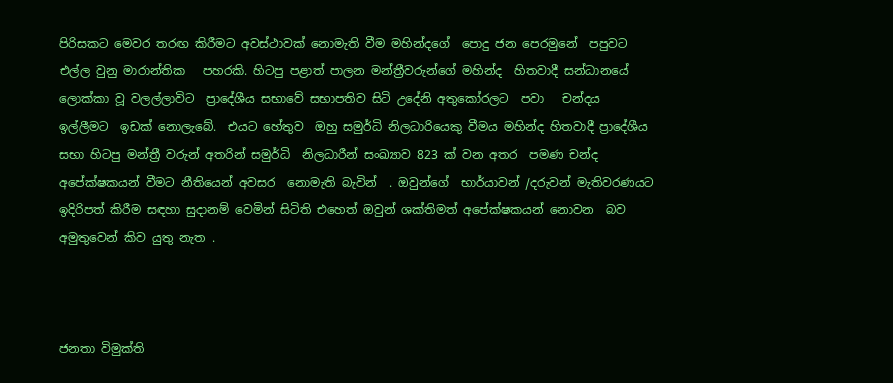පිරිසකට මෙවර තරඟ කිරීමට අවස්ථාවක් නොමැති වීම මහින්දගේ  පොදු ජන පෙරමුනේ  පපුවට එල්ල වුනු මාරාන්තික   පහරකි. හිටපු පළාත් පාලන මන්ත්‍රීවරුන්ගේ මහින්ද  හිතවාදී සන්ධානයේ ලොක්කා වූ වලල්ලාවිට  ප්‍රාදේශීය සභාවේ සභාපතිව සිටි උදේනි අතුකෝරලට  පවා   චන්දය  ඉල්ලීමට  ඉඩක් නොලැබේ.  එයට හේතුව  ඔහු සමුර්ධි නිලධාරියෙකු වීමය මහින්ද හිතවාදී ප්‍රාදේශීය සභා හිටපු මන්ත්‍රී වරුන් අතරින් සමුර්ධි  නිලධාරීන් සංඛ්‍යාව 823 ක් වන අතර  පමණ චන්ද අපේක්ෂකයන් වීමට නීතියෙන් අවසර  නොමැති බැවින්  . ඔවුන්ගේ  භාර්යාවන් /දරුවන් මැතිවරණයට  ඉදිරිපත් කිරීම සඳහා සුදානම් වෙමින් සිටිති එහෙත් ඔවුන් ශක්තිමත් අපේක්ෂකයන් නොවන  බව අමුතුවෙන් කිව යුතු නැත .



ජනතා විමුක්ති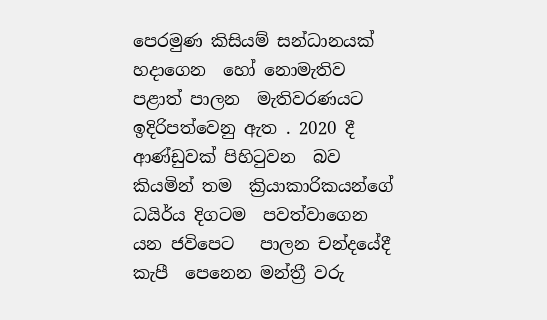පෙරමුණ කිසියම් සන්ධානයක් හදාගෙන  හෝ නොමැතිව  පළාත් පාලන  මැතිවරණයට  ඉදිරිපත්වෙනු ඇත . 2020 දී  ආණ්ඩුවක් පිහිටුවන  බව  කියමින් තම  ක්‍රියාකාරිකයන්ගේ ධයිර්ය දිගටම  පවත්වාගෙන  යන ජවිපෙට   පාලන චන්දයේදී කැපී  පෙනෙන මන්ත්‍රී වරු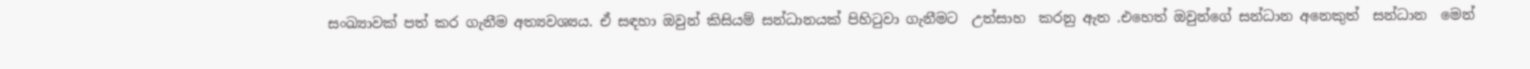සංඛ්‍යාවක් පත් කර ගැනීම අත්‍යවශ්‍යය. ඒ සඳහා ඔවුන් කිසියම් සන්ධානයක් පිහිටුවා ගැනීමට  උත්සාහ  කරනු ඇත .එහෙත් ඔවුන්ගේ සන්ධාන අනෙකුත්  සන්ධාන  මෙන්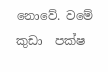නොවේ. වමේ කුඩා  පක්ෂ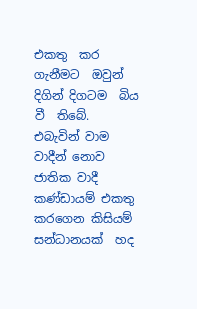එකතු  කර ගැනීමට  ඔවුන් දිගින් දිගටම  බිය වී  තිබේ.  එබැවින් වාම වාදීන් නොව  ජාතික වාදී කණ්ඩායම් එකතු කරගෙන කිසියම් සන්ධානයක්  හද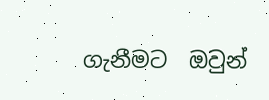ගැනීමට  ඔවුන්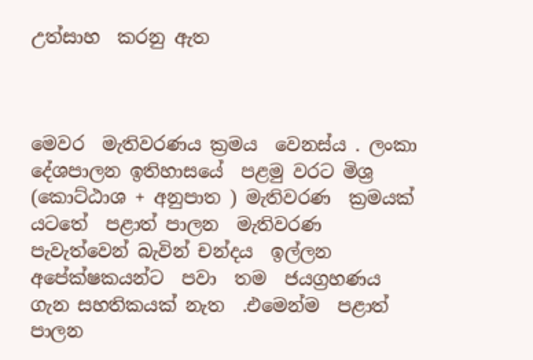උත්සාහ  කරනු ඇත



මෙවර  මැතිවරණය ක්‍රමය  වෙනස්ය . ලංකා දේශපාලන ඉතිහාසයේ  පළමු වරට මිශ්‍ර (කොට්ඨාශ + අනුපාත ) මැතිවරණ  ක්‍රමයක්  යටතේ  පළාත් පාලන  මැතිවරණ  පැවැත්වෙන් බැවින් චන්දය  ඉල්ලන අපේක්ෂකයන්ට  පවා  තම  ජයග්‍රහණය  ගැන සහතිකයක් නැත  .එමෙන්ම  පළාත් පාලන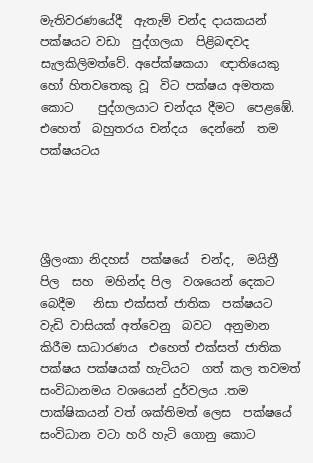මැතිවරණයේදී  ඇතැම් චන්ද දායකයන්   පක්ෂයට වඩා  පුද්ගලයා  පිළිබඳවද  සැලකිලිමත්වේ. අපේක්ෂකයා  ඥාතියෙකු හෝ හිතවතෙකු වූ  විට පක්ෂය අමතක  කොට    පුද්ගලයාට චන්දය දීමට  පෙළඹේ. එහෙත්  බහුතරය චන්දය  දෙන්නේ  තම  පක්ෂයටය




ශ්‍රීලංකා නිදහස්  පක්ෂයේ  චන්ද,  මයිත්‍රී පිල  සහ  මහින්ද පිල  වශයෙන් දෙකට බෙදීම   නිසා එක්සත් ජාතික  පක්ෂයට වැඩි වාසියක් අත්වෙනු  බවට  අනුමාන කිරීම සාධාරණය  එහෙත් එක්සත් ජාතික  පක්ෂය පක්ෂයක් හැටියට  ගත් කල තවමත් සංවිධානමය වශයෙන් දුර්වලය .තම  පාක්ෂිකයන් වත් ශක්තිමත් ලෙස  පක්ෂයේ සංවිධාන වටා හරි හැටි ගොනු කොට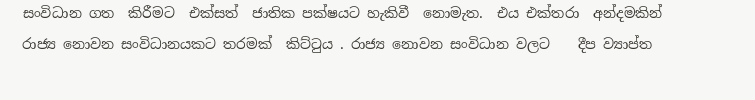සංවිධාන ගත  කිරීමට  එක්සත්  ජාතික පක්ෂයට හැකිවී  නොමැත.  එය එක්තරා  අන්දමකින් රාජ්‍ය නොවන සංවිධානයකට තරමක්  කිට්ටුය . රාජ්‍ය නොවන සංවිධාන වලට    දීප ව්‍යාප්ත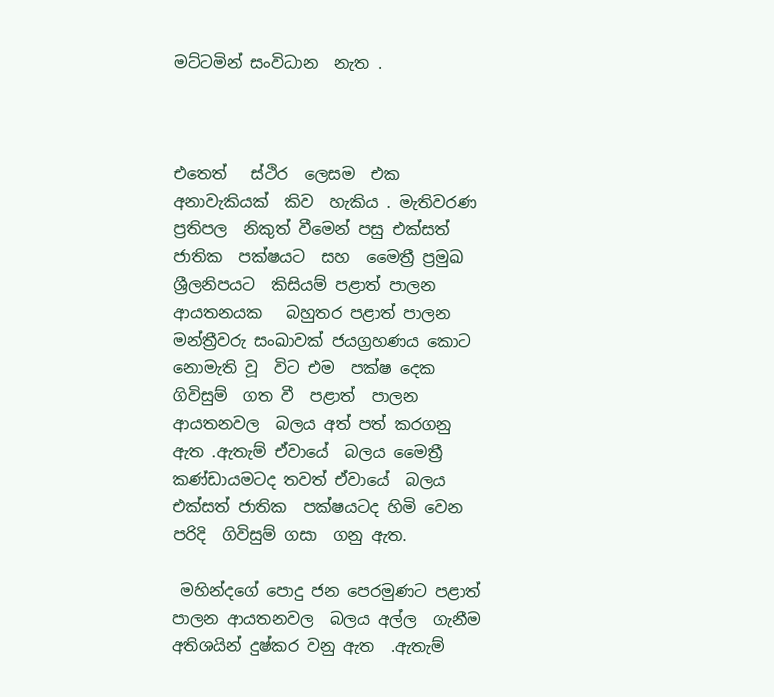මට්ටමින් සංවිධාන  නැත .



එතෙත්   ස්ථිර  ලෙසම  එක අනාවැකියක්  කිව  හැකිය . මැතිවරණ ප්‍රතිපල  නිකුත් වීමෙන් පසු එක්සත්  ජාතික  පක්ෂයට  සහ  මෛත්‍රී ප්‍රමුඛ ශ්‍රීලනිපයට  කිසියම් පළාත් පාලන ආයතනයක   බහුතර පළාත් පාලන  මන්ත්‍රීවරු සංඛාවක් ජයග්‍රහණය කොට  නොමැති වූ  විට එම  පක්ෂ දෙක  ගිවිසුම්  ගත වී  පළාත්  පාලන ආයතනවල  බලය අත් පත් කරගනු ඇත .ඇතැම් ඒවායේ  බලය මෛත්‍රී කණ්ඩායමටද තවත් ඒවායේ  බලය  එක්සත් ජාතික  පක්ෂයටද හිමි වෙන  පරිදි  ගිවිසුම් ගසා  ගනු ඇත.

 මහින්දගේ පොදු ජන පෙරමුණට පළාත් පාලන ආයතනවල  බලය අල්ල  ගැනීම අතිශයින් දුෂ්කර වනු ඇත  .ඇතැම්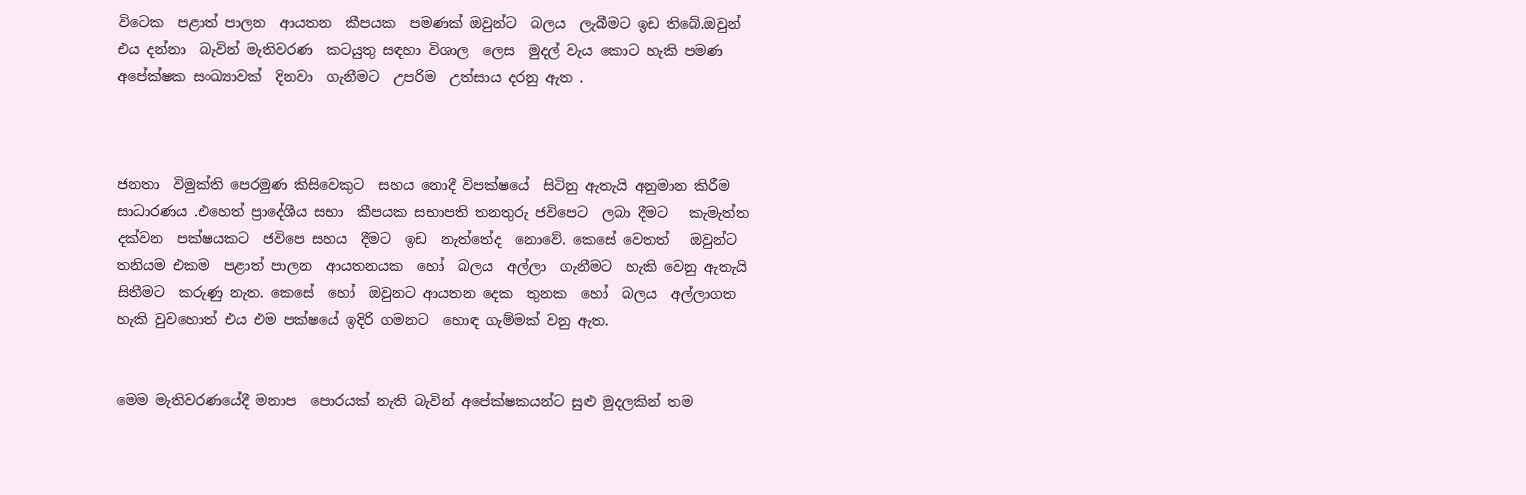විටෙක  පළාත් පාලන  ආයතන  කීපයක  පමණක් ඔවුන්ට  බලය  ලැබීමට ඉඩ තිබේ.ඔවුන් එය දන්නා  බැවින් මැතිවරණ  කටයුතු සඳහා විශාල  ලෙස  මුදල් වැය කොට හැකි පමණ අපේක්ෂක සංඛ්‍යාවක්  දිනවා  ගැනීමට  උපරිම  උත්සාය දරනු ඇත .



ජනතා  විමුක්ති පෙරමුණ කිසිවෙකුට  සහය නොදී විපක්ෂයේ  සිටිනු ඇතැයි අනුමාන කිරීම සාධාරණය .එහෙත් ප්‍රාදේශීය සභා  කීපයක සභාපති තනතුරු ජවිපෙට  ලබා දීමට   කැමැත්ත දක්වන  පක්ෂයකට  ජවිපෙ සහය  දීමට  ඉඩ  නැත්තේද  නොවේ. කෙසේ වෙතත්   ඔවුන්ට  තනියම එකම  පළාත් පාලන  ආයතනයක  හෝ  බලය  අල්ලා  ගැනීමට  හැකි වෙනු ඇතැයි සිතීමට  කරුණු නැත. කෙසේ  හෝ  ඔවුනට ආයතන දෙක  තුනක  හෝ  බලය  අල්ලාගත  හැකි වුවහොත් එය එම පක්ෂයේ ඉදිරි ගමනට  හොඳ ගැම්මක් වනු ඇත.


මෙම මැතිවරණයේදී මනාප  පොරයක් නැති බැවින් අපේක්ෂකයන්ට සුළු මුදලකින් තම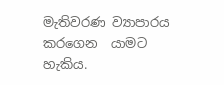මැතිවරණ ව්‍යාපාරය  කරගෙන  යාමට  හැකිය.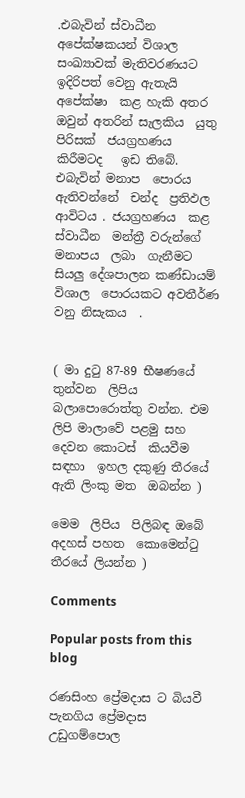.එබැවින් ස්වාධීන අපේක්ෂකයන් විශාල සංඛ්‍යාවක් මැතිවරණයට ඉදිරිපත් වෙනු ඇතැයි අපේක්ෂා  කළ හැකි අතර  ඔවුන් අතරින් සැලකිය  යුතු පිරිසක්  ජයග්‍රහණය  කිරීමටද   ඉඩ තිබේ. එබැවින් මනාප  පොරය ඇතිවන්නේ  චන්ද  ප්‍රතිඵල ආවිටය . ජයග්‍රහණය  කළ ස්වාධීන  මන්ත්‍රී වරුන්ගේ  මනාපය  ලබා  ගැනීමට සියලු දේශපාලන කණ්ඩායම් විශාල  පොරයකට අවතීර්ණ වනු නිසැකය  .


( මා දුටු 87-89 භීෂණයේ තුන්වන  ලිපිය  බලාපොරොත්තු වන්න. එම ලිපි මාලාවේ පළමු සහ දෙවන කොටස්  කියවීම සඳහා  ඉහල දකුණු තීරයේ ඇති ලිංකු මත  ඔබන්න )

මෙම  ලිපිය  පිලිබඳ ඔබේ අදහස් පහත  කොමෙන්ටු තීරයේ ලියන්න )

Comments

Popular posts from this blog

රණසිංහ ප්‍රේමදාස ට බියවී පැනගිය ප්‍රේමදාස උඩුගම්පොල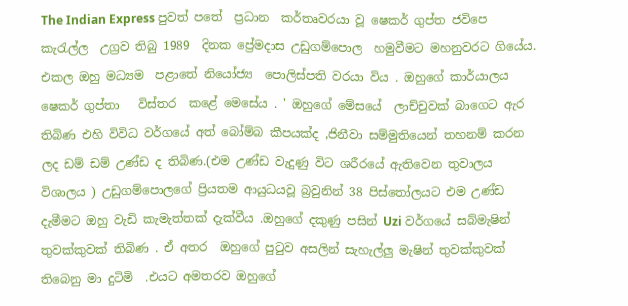The Indian Express පුවත් පතේ  ප්‍රධාන  කර්තෘවරයා වූ ෂෙකර් ගුප්ත ජවිපෙ  කැරැල්ල  උග්‍රව තිබු 1989  දිනක ප්‍රේමදාස උඩුගම්පොල  හමුවීමට මහනුවරට ගියේය. එකල ඔහු මධ්‍යම  පළාතේ නියෝජ්‍ය  පොලිස්පති වරයා විය . ඔහුගේ කාර්යාලය ෂෙකර් ගුප්තා   විස්තර  කළේ මෙසේය . ' ඔහුගේ මේසයේ  ලාච්චුවක් බාගෙට ඇර තිබිණ එහි විවිධ වර්ගයේ අත් බෝම්බ කීපයක්ද ,ජිනීවා සම්මුතියෙන් තහනම් කරන  ලද ඩම් ඩම් උණ්ඩ ද තිබිණ.(එම උණ්ඩ වැදුණු විට ශරීරයේ ඇතිවෙන තුවාලය විශාලය ) උඩුගම්පොලගේ ප්‍රියතම ආයුධයවූ බ්‍රවුනින් 38 පිස්තෝලයට එම උණ්ඩ  දැමීමට ඔහු වැඩි කැමැත්තක් දැක්වීය .ඔහුගේ දකුණු පසින් Uzi වර්ගයේ සබ්මැෂින් තුවක්කුවක් තිබිණ . ඒ අතර  ඔහුගේ පුටුව අසලින් සැහැල්ලු මැෂින් තුවක්කුවක් තිබෙනු මා දුටිමි  .එයට අමතරව ඔහුගේ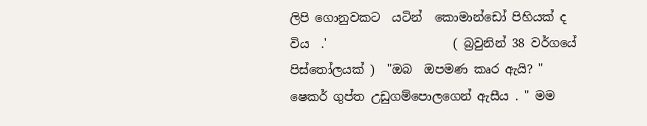ලිපි ගොනුවකට  යටින්  කොමාන්ඩෝ පිහියක් ද විය  .'                     ( බ්‍රවුනින් 38 වර්ගයේ පිස්තෝලයක් )  "ඔබ  ඔපමණ කෘර ඇයි? " ෂෙකර් ගුප්ත උඩුගම්පොලගෙන් ඇසීය . " මම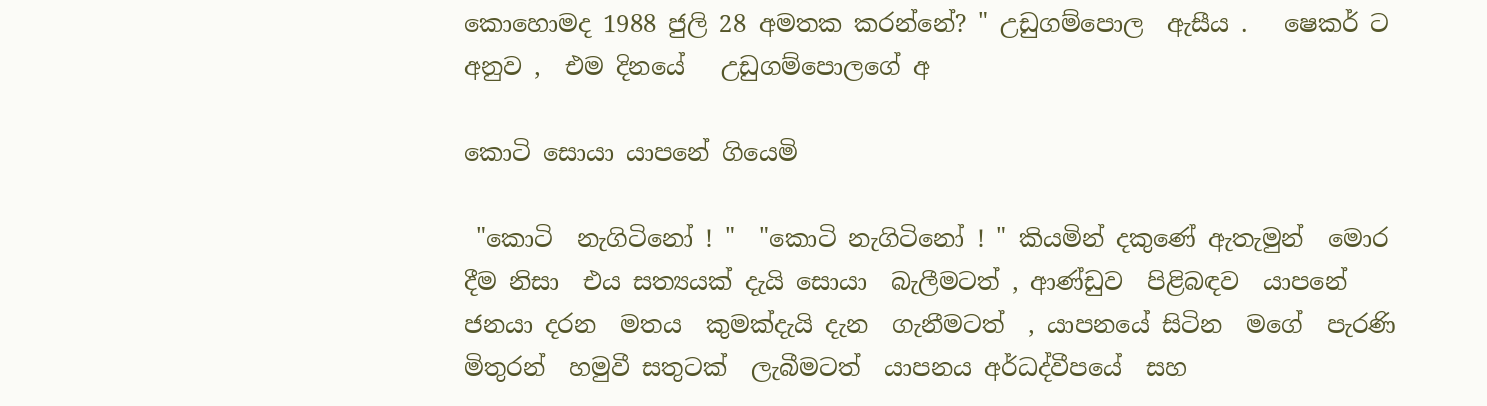කොහොමද 1988 ජුලි 28 අමතක කරන්නේ? " උඩුගම්පොල  ඇසීය .   ෂෙකර් ට අනුව ,  එම දිනයේ   උඩුගම්පොලගේ අ

කොටි සොයා යාපනේ ගියෙමි

 "කොටි  නැගිටිනෝ ! "  "කොටි නැගිටිනෝ ! " කියමින් දකුණේ ඇතැමුන්  මොර  දීම නිසා  එය සත්‍යයක් දැයි සොයා  බැලීමටත් , ආණ්ඩුව  පිළිබඳව  යාපනේ  ජනයා දරන  මතය  කුමක්දැයි දැන  ගැනීමටත්  , යාපනයේ සිටින  මගේ  පැරණි මිතුරන්  හමුවී සතුටක්  ලැබීමටත්  යාපනය අර්ධද්වීපයේ  සහ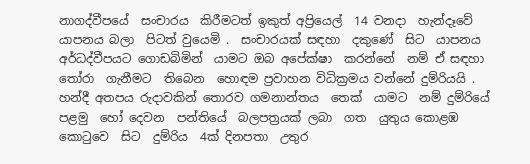නාගද්වීපයේ  සංචාරය  කිරීමටත් ඉකුත් අප්‍රියෙල්  14 වනදා  හැන්දෑවේ  යාපනය බලා  පිටත් වුයෙමි .  සංචාරයක් සඳහා  දකුණේ  සිට  යාපනය අර්ධද්වීපයට ගොඩබිමින්  යාමට ඔබ අපේක්ෂා  කරන්නේ  නම් ඒ සඳහා තෝරා  ගැනීමට  තිබෙන  හොඳම ප්‍රවාහන විධික්‍රමය වන්නේ දුම්රියයි . හන්දී අතපය රුදාවකින් තොරව ගමනාන්තය  තෙක්  යාමට  නම් දුම්රියේ පළමු  හෝ දෙවන  පන්තියේ  බලපත්‍රයක් ලබා  ගත  යුතුය කොළඹ  කොටුවෙ  සිට  දුම්රිය  4ක් දිනපතා  උතුර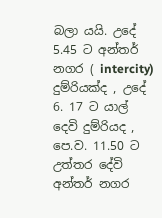බලා යයි. උදේ  5.45 ට අන්තර්  නගර ( intercity) දුම්රියක්ද , උදේ  6. 17 ට යාල් දෙවි දුම්රියද , පෙ.ව. 11.50 ට උත්තර දේවි අන්තර් නගර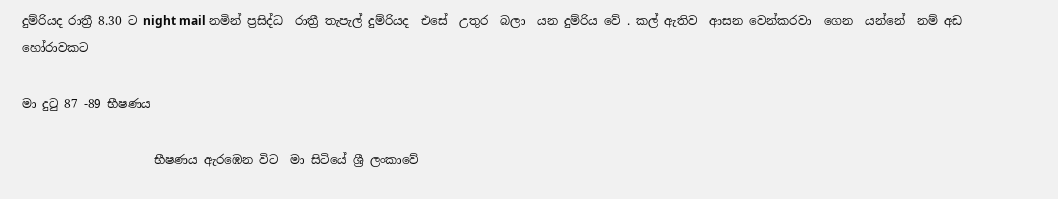දුම්රියද රාත්‍රී 8.30 ට night mail නමින් ප්‍රසිද්ධ  රාත්‍රී තැපැල් දුම්රියද  එසේ  උතුර  බලා  යන දුම්රිය වේ . කල් ඇතිව  ආසන වෙන්කරවා  ගෙන  යන්නේ  නම් අඩ හෝරාවකට

මා දුටු 87 -89 භීෂණය

                      භීෂණය ඇරඹෙන විට  මා සිටියේ ශ්‍රී ලංකාවේ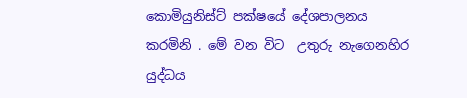කොමියුනිස්ට් පක්ෂයේ දේශපාලනය  කරමිනි . මේ වන විට  උතුරු නැගෙනහිර යුද්ධය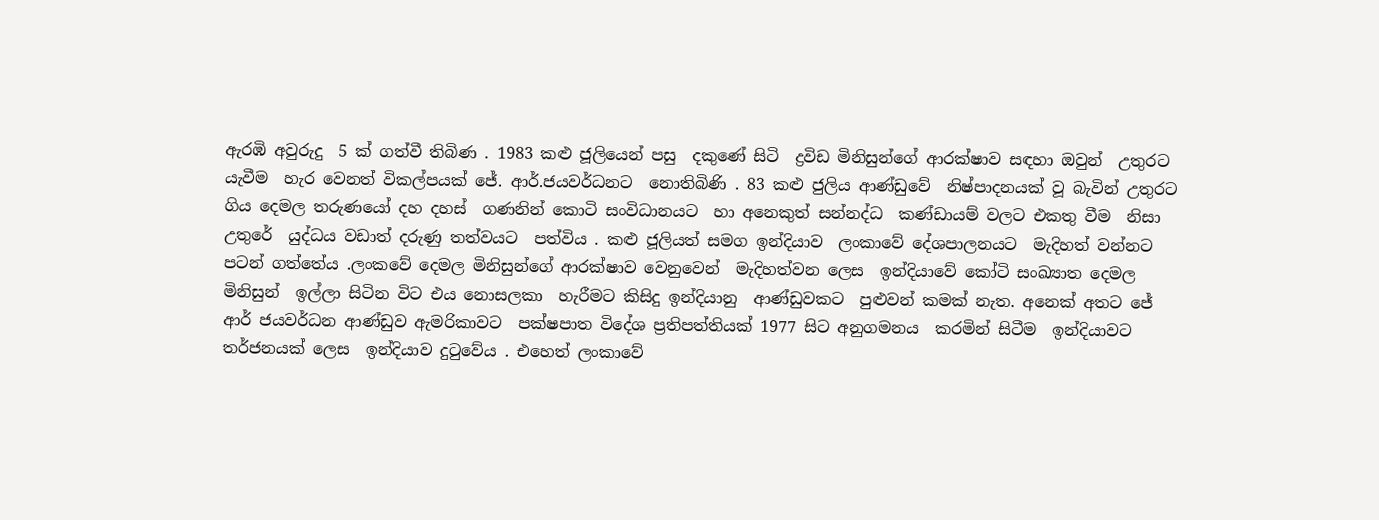ඇරඹි අවුරුදු  5 ක් ගත්වී තිබිණ . 1983 කළු ජූලියෙන් පසු  දකුණේ සිටි  ද්‍රවිඩ මිනිසුන්ගේ ආරක්ෂාව සඳහා ඔවුන්  උතුරට  යැවීම  හැර වෙනත් විකල්පයක් ජේ. ආර්.ජයවර්ධනට  නොතිබිණි . 83 කළු ජුලිය ආණ්ඩුවේ  නිෂ්පාදනයක් වූ බැවින් උතුරට  ගිය දෙමල තරුණයෝ දහ දහස්  ගණනින් කොටි සංවිධානයට  හා අනෙකුත් සන්නද්ධ  කණ්ඩායම් වලට එකතු වීම  නිසා  උතුරේ  යුද්ධය වඩාත් දරුණු තත්වයට  පත්විය . කළු ජූලියත් සමග ඉන්දියාව  ලංකාවේ දේශපාලනයට  මැදිහත් වන්නට  පටන් ගත්තේය .ලංකවේ දෙමල මිනිසුන්ගේ ආරක්ෂාව වෙනුවෙන්  මැදිහත්වන ලෙස  ඉන්දියාවේ කෝටි සංඛ්‍යාත දෙමල  මිනිසුන්  ඉල්ලා සිටින විට එය නොසලකා  හැරීමට කිසිදු ඉන්දියානු  ආණ්ඩුවකට  පුළුවන් කමක් නැත. අනෙක් අතට ජේ ආර් ජයවර්ධන ආණ්ඩුව ඇමරිකාවට  පක්ෂපාත විදේශ ප්‍රතිපත්තියක් 1977 සිට අනුගමනය  කරමින් සිටීම  ඉන්දියාවට  තර්ජනයක් ලෙස  ඉන්දියාව දුටුවේය . එහෙත් ලංකාවේ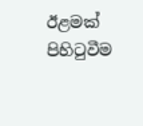ඊළමක් පිහිටුවීම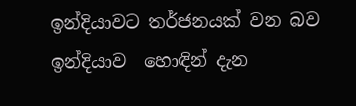ඉන්දියාවට තර්ජනයක් වන බව ඉන්දියාව  හොඳින් දැන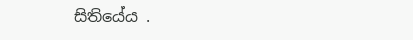සිතියේය .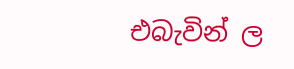එබැවින් ල